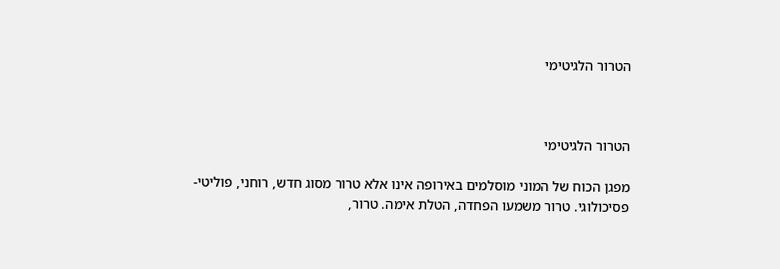הטרור הלגיטימי



הטרור הלגיטימי

מפגן הכוח של המוני מוסלמים באירופה אינו אלא טרור מסוג חדש, רוחני, פוליטי-פסיכולוגי. טרור משמעו הפחדה, הטלת אימה. טרור,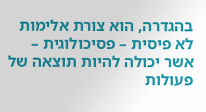בהגדרה, הוא צורת אלימות לא פיסית – פסיכולוגית – אשר יכולה להיות תוצאה של פעולות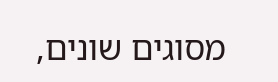מסוגים שונים,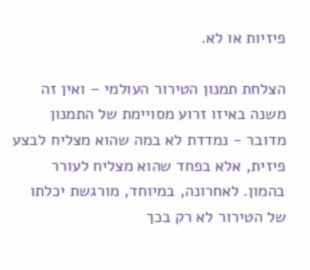פיזיות או לא.

הצלחת תמנון הטירור העולמי – ואין זה משנה באיזו זרוע מסויימת של התמנון מדובר - נמדדת לא במה שהוא מצליח לבצע פיזית, אלא בפחד שהוא מצליח לעורר בהמון. לאחרונה, במיוחד, מורגשת יכלתו של הטירור לא רק בכך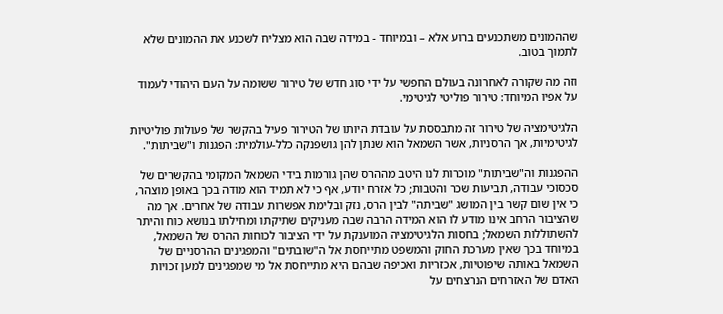שההמונים משתכנעים ברוע אלא – ובמיוחד - במידה שבה הוא מצליח לשכנע את ההמונים שלא לתמוך בטוב.

וזה מה שקורה לאחרונה בעולם החפשי על ידי סוג חדש של טירור ששומה על העם היהודי לעמוד על אפיו המיוחד: טירור פוליטי לגיטימי.

הלגיטימציה של טירור זה מתבססת על עובדת היותו של הטירור פעיל בהקשר של פעולות פוליטיות לגיטימיות, אך הרסניות, אשר השמאל הוא שנתן להן גושפנקה כלל-עולמית: הפגנות ו"שביתות".

ההפגנות וה"שביתות" מוכרות לנו היטב מההרס שהן גורמות בידי השמאל המקומי בהקשרים של סכסוכי עבודה, תביעות שכר והטבות; כל אזרח יודע, אף כי לא תמיד הוא מודה בכך באופן מוצהר, כי אין שום קשר בין המושג "שביתה" לבין הרס, נזק ובלימת אפשרות עבודה של אחרים. אך מה שהציבור הרחב אינו מודע לו הוא המידה הרבה שבה מעניקים שתיקתו ומחילתו בנושא כוח והיתר להשתוללות השמאל; בחסות הלגיטימציה המוענקת על ידי הציבור לכוחות ההרס של השמאל, במיוחד בכך שאין מערכת החוק והמשפט מתייחסת אל ה"שובתים" והמפגינים ההרסניים של השמאל באותה שיפוטיות, אכזריות ואכיפה שבהם היא מתייחסת אל מי שמפגינים למען זכויות האדם של האזרחים הנרצחים על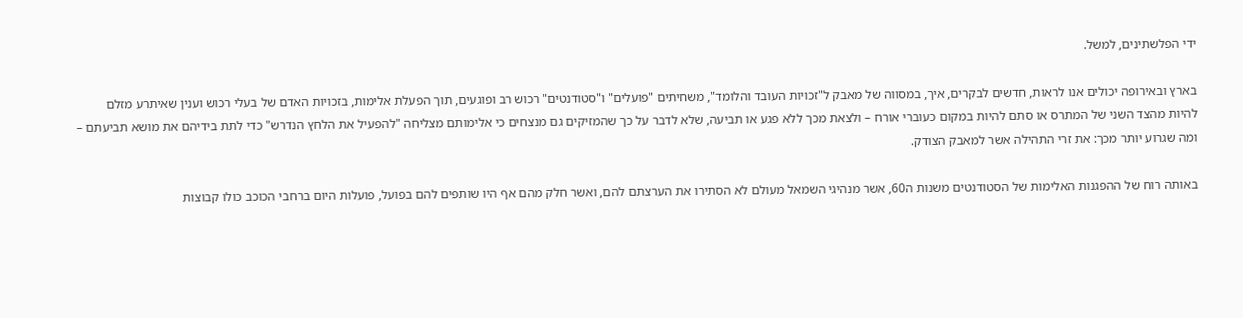ידי הפלשתינים, למשל.

בארץ ובאירופה יכולים אנו לראות, חדשים לבקרים, איך, במסווה של מאבק ל"זכויות העובד והלומד", משחיתים "פועלים" ו"סטודנטים" רכוש רב ופוגעים, תוך הפעלת אלימות, בזכויות האדם של בעלי רכוש וענין שאיתרע מזלם להיות מהצד השני של המתרס או סתם להיות במקום כעוברי אורח – ולצאת מכך ללא פגע או תביעה, שלא לדבר על כך שהמזיקים גם מנצחים כי אלימותם מצליחה "להפעיל את הלחץ הנדרש" כדי לתת בידיהם את מושא תביעתם – ומה שגרוע יותר מכך: את זרי התהילה אשר למאבק הצודק.

באותה רוח של ההפגנות האלימות של הסטודנטים משנות ה60, אשר מנהיגי השמאל מעולם לא הסתירו את הערצתם להם, ואשר חלק מהם אף היו שותפים להם בפועל, פועלות היום ברחבי הכוכב כולו קבוצות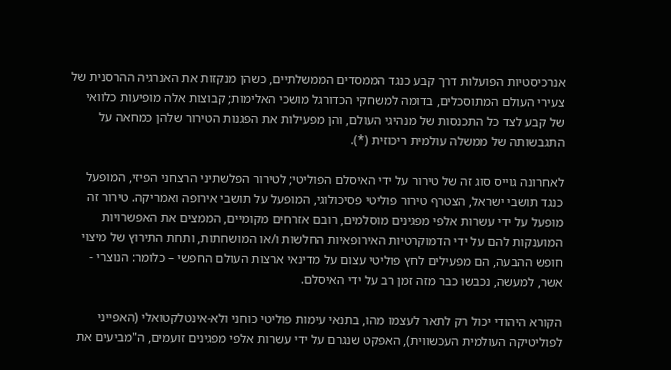אנרכיסטיות הפועלות דרך קבע כנגד הממסדים הממשלתיים, כשהן מנקזות את האנרגיה ההרסנית של צעירי העולם המתוסכלים, בדומה למשחקי הכדורגל מושכי האלימות; קבוצות אלה מופיעות כלוואי של קבע לצד כל התכנסות של מנהיגי העולם, והן מפעילות את הפגנות הטירור שלהן כמחאה על התגבשותה של ממשלה עולמית ריכוזית (*).

לאחרונה גוייס סוג זה של טירור על ידי האיסלם הפוליטי; לטירור הפלשתיני הרצחני הפיזי, המופעל כנגד תושבי ישראל, הצטרף טירור פוליטי פסיכולוגי, המופעל על תושבי אירופה ואמריקה. טירור זה מופעל על ידי עשרות אלפי מפגינים מוסלמים, רובם אזרחים מקומיים, הממצים את האפשרויות המוענקות להם על ידי הדמוקרטיות האירופאיות החלשות ו/או המושחתות, ותחת התירוץ של מיצוי חופש ההבעה, הם מפעילים לחץ פוליטי עצום על מדינאי ארצות העולם החפשי – כלומר: הנוצרי - אשר, למעשה, נכבשו כבר מזה זמן רב על ידי האיסלם.

הקורא היהודי יכול רק לתאר לעצמו מהו, בתנאי עימות פוליטי כוחני ולא-אינטלקטואלי (האפייני לפוליטיקה העולמית העכשווית), האפקט שנגרם על ידי עשרות אלפי מפגינים זועמים, ה"מביעים את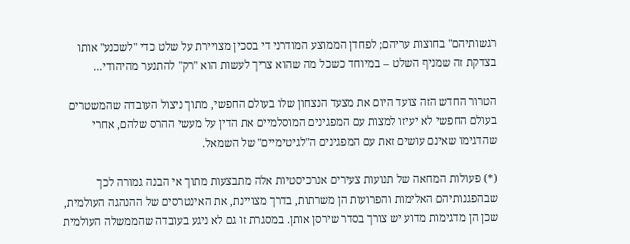רגשותיהם" בחוצות עריהם; לפחדן הממוצע המודרני די בסכין מצויירת על שלט כדי "לשכנע" אותו בצדקת זה שמניף השלט – במיוחד כשכל מה שהוא צריך לעשות הוא "רק" להתנער מהיהודי...

הטרור החדש הזה צועד היום את מצעד הנצחון שלו בעולם החפשי, מתוך ניצול העובדה שהמשטרים בעולם החפשי לא יעיזו למצות עם המפגינים המוסלמיים את הדין על מעשי ההרס שלהם, אחרי שהדגימו שאינם עושים זאת עם המפגינים ה"לגיטימיים" של השמאל.

(*) פעולות המחאה של תנועות צעירים אנרכיסטיות אלה מתבצעות מתוך אי הבנה גמורה לכך שבהפגנותיהם האלימות והפרועות הן משרתות, בדרך מצויינת, את האינטרסים של ההנהגה העולמית, שכן הן מדגימות מדוע יש צורך בסדר שירסן אותן. במסגרת זו גם לא ניגע בעובדה שהממשלה העולמית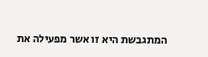המתגבשת היא זו אשר מפעילה את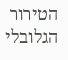הטירור הגלובלי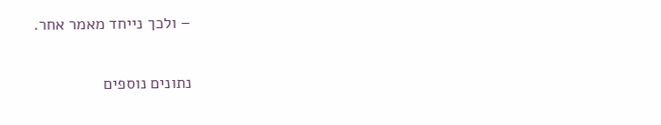– ולכך נייחד מאמר אחר.

נתונים נוספים